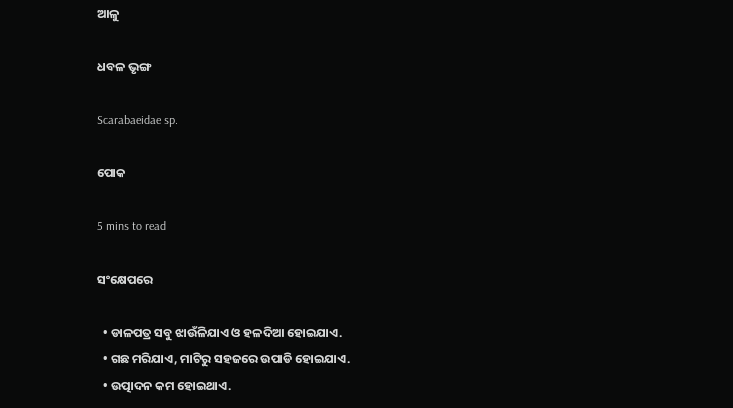ଆଳୁ

ଧବଳ ଭୃଙ୍ଗ

Scarabaeidae sp.

ପୋକ

5 mins to read

ସଂକ୍ଷେପରେ

  • ଡାଳପତ୍ର ସବୁ ଝାଉଁଳିଯାଏ ଓ ହଳଦିଆ ହୋଇଯାଏ.
  • ଗଛ ମରିଯାଏ, ମାଟିରୁ ସହଜରେ ଉପାଡି ହୋଇଯାଏ.
  • ଉତ୍ପାଦନ କମ ହୋଇଥାଏ.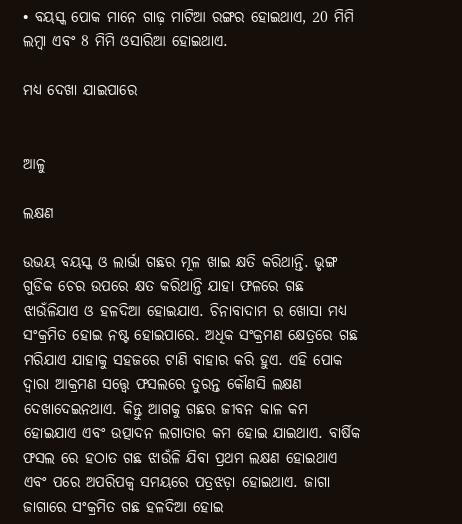• ବୟସ୍କ ପୋକ ମାନେ ଗାଢ଼ ମାଟିଆ ରଙ୍ଗର ହୋଇଥାଏ, 20 ମିମି ଲମ୍ବା ଏବଂ 8 ମିମି ଓସାରିଆ ହୋଇଥାଏ.

ମଧ୍ୟ ଦେଖା ଯାଇପାରେ


ଆଳୁ

ଲକ୍ଷଣ

ଉଭୟ ବୟସ୍କ ଓ ଲାର୍ଭା ଗଛର ମୂଳ ଖାଇ କ୍ଷତି କରିଥାନ୍ତି. ଭୃଙ୍ଗ ଗୁଡିକ ଚେର ଉପରେ କ୍ଷତ କରିଥାନ୍ତି ଯାହା ଫଳରେ ଗଛ ଝାଉଁଳିଯାଏ ଓ ହଳଦିଆ ହୋଇଯାଏ. ଚିନାବାଦାମ ର ଖୋସା ମଧ୍ୟ ସଂକ୍ରମିତ ହୋଇ ନଷ୍ଟ ହୋଇପାରେ. ଅଧିକ ସଂକ୍ରମଣ କ୍ଷେତ୍ରରେ ଗଛ ମରିଯାଏ ଯାହାକୁ ସହଜରେ ଟାଣି ବାହାର କରି ହୁଏ. ଏହି ପୋକ ଦ୍ୱାରା ଆକ୍ରମଣ ସତ୍ତ୍ୱେ ଫସଲରେ ତୁରନ୍ତ କୌଣସି ଲକ୍ଷଣ ଦେଖାଦେଇନଥାଏ. କିନ୍ତୁ ଆଗକୁ ଗଛର ଜୀବନ କାଳ କମ ହୋଇଯାଏ ଏବଂ ଉତ୍ପାଦନ ଲଗାତାର କମ ହୋଇ ଯାଇଥାଏ. ବାର୍ଷିକ ଫସଲ ରେ ହଠାତ ଗଛ ଝାଉଁଳି ଯିବା ପ୍ରଥମ ଲକ୍ଷଣ ହୋଇଥାଏ ଏବଂ ପରେ ଅପରିପକ୍ଵ ସମୟରେ ପତ୍ରଝଡ଼ା ହୋଇଥାଏ. ଜାଗା ଜାଗାରେ ସଂକ୍ରମିତ ଗଛ ହଳଦିଆ ହୋଇ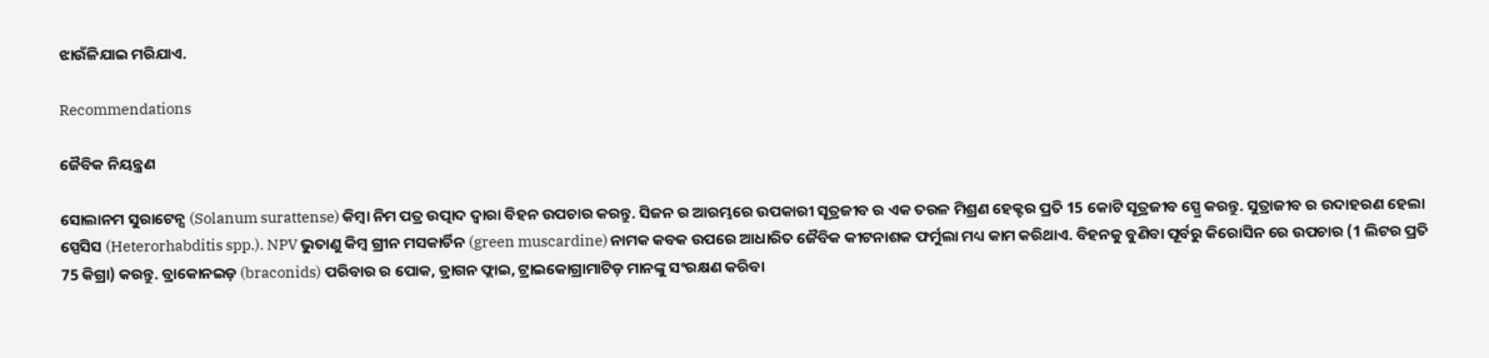ଝାଉଁଳିଯାଇ ମରିଯାଏ.

Recommendations

ଜୈବିକ ନିୟନ୍ତ୍ରଣ

ସୋଲାନମ ସୁରାଟେନ୍ସ (Solanum surattense) କିମ୍ବା ନିମ ପତ୍ର ଉତ୍ପାଦ ଦ୍ୱାରା ବିହନ ଉପଚାର କରନ୍ତୁ. ସିଜନ ର ଆରମ୍ଭରେ ଉପକାରୀ ସୂତ୍ରଜୀବ ର ଏକ ତରଳ ମିଶ୍ରଣ ହେକ୍ଟର ପ୍ରତି 15 କୋଟି ସୂତ୍ରଜୀବ ସ୍ପ୍ରେ କରନ୍ତୁ. ସୁତ୍ରାଜୀବ ର ଉଦାହରଣ ହେଲା ସ୍ପେସିସ (Heterorhabditis spp.). NPV ଭୁତାଣୁ କିମ୍ବ ଗ୍ରୀନ ମସକାର୍ଡିନ (green muscardine) ନାମକ କବକ ଉପରେ ଆଧାରିତ ଜୈବିକ କୀଟନାଶକ ଫର୍ମୁଲା ମଧ୍ୟ କାମ କରିଥାଏ. ବିହନକୁ ବୁଣିବା ପୂର୍ବରୁ କିରୋସିନ ରେ ଉପଚାର (1 ଲିଟର ପ୍ରତି 75 କିଗ୍ରା) କରନ୍ତୁ. ବ୍ରାକୋନଇଡ଼ (braconids) ପରିବାର ର ପୋକ, ଡ୍ରାଗନ ଫ୍ଲାଇ, ଟ୍ରାଇକୋଗ୍ରାମାଟିଡ଼ ମାନଙ୍କୁ ସଂରକ୍ଷଣ କରିବା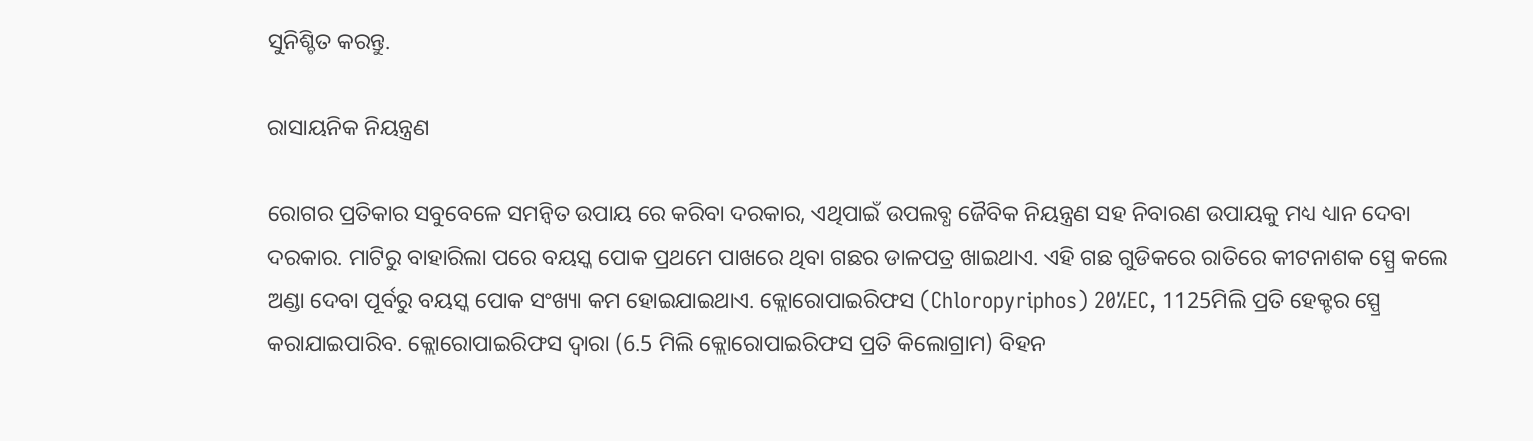ସୁନିଶ୍ଚିତ କରନ୍ତୁ.

ରାସାୟନିକ ନିୟନ୍ତ୍ରଣ

ରୋଗର ପ୍ରତିକାର ସବୁବେଳେ ସମନ୍ବିତ ଉପାୟ ରେ କରିବା ଦରକାର, ଏଥିପାଇଁ ଉପଲବ୍ଧ ଜୈବିକ ନିୟନ୍ତ୍ରଣ ସହ ନିବାରଣ ଉପାୟକୁ ମଧ୍ୟ ଧ୍ୟାନ ଦେବା ଦରକାର. ମାଟିରୁ ବାହାରିଲା ପରେ ବୟସ୍କ ପୋକ ପ୍ରଥମେ ପାଖରେ ଥିବା ଗଛର ଡାଳପତ୍ର ଖାଇଥାଏ. ଏହି ଗଛ ଗୁଡିକରେ ରାତିରେ କୀଟନାଶକ ସ୍ପ୍ରେ କଲେ ଅଣ୍ଡା ଦେବା ପୂର୍ବରୁ ବୟସ୍କ ପୋକ ସଂଖ୍ୟା କମ ହୋଇଯାଇଥାଏ. କ୍ଲୋରୋପାଇରିଫସ (Chloropyriphos) 20%EC, 1125ମିଲି ପ୍ରତି ହେକ୍ଟର ସ୍ପ୍ରେ କରାଯାଇପାରିବ. କ୍ଲୋରୋପାଇରିଫସ ଦ୍ୱାରା (6.5 ମିଲି କ୍ଲୋରୋପାଇରିଫସ ପ୍ରତି କିଲୋଗ୍ରାମ) ବିହନ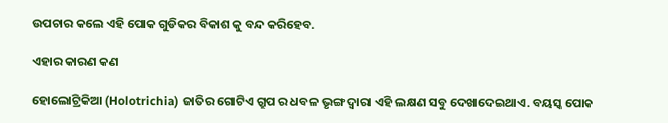ଉପଚାର କଲେ ଏହି ପୋକ ଗୁଡିକର ବିକାଶ କୁ ବନ୍ଦ କରିହେବ.

ଏହାର କାରଣ କଣ

ହୋଲୋଟ୍ରିକିଆ (Holotrichia) ଜାତିର ଗୋଟିଏ ଗ୍ରୁପ ର ଧବଳ ଭୃଙ୍ଗ ଦ୍ୱାରା ଏହି ଲକ୍ଷଣ ସବୁ ଦେଖାଦେଇଥାଏ. ବୟସ୍କ ପୋକ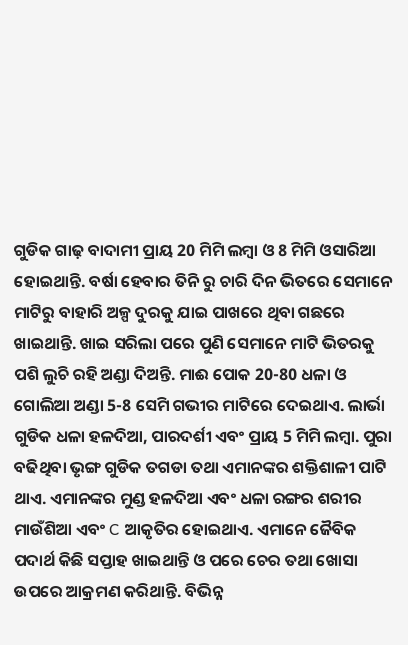ଗୁଡିକ ଗାଢ଼ ବାଦାମୀ ପ୍ରାୟ 20 ମିମି ଲମ୍ବା ଓ 8 ମିମି ଓସାରିଆ ହୋଇଥାନ୍ତି. ବର୍ଷା ହେବାର ତିନି ରୁ ଚାରି ଦିନ ଭିତରେ ସେମାନେ ମାଟିରୁ ବାହାରି ଅଳ୍ପ ଦୁରକୁ ଯାଇ ପାଖରେ ଥିବା ଗଛରେ ଖାଇଥାନ୍ତି. ଖାଇ ସରିଲା ପରେ ପୁଣି ସେମାନେ ମାଟି ଭିତରକୁ ପଶି ଲୁଚି ରହି ଅଣ୍ଡା ଦିଅନ୍ତି. ମାଈ ପୋକ 20-80 ଧଳା ଓ ଗୋଲିଆ ଅଣ୍ଡା 5-8 ସେମି ଗଭୀର ମାଟିରେ ଦେଇଥାଏ. ଲାର୍ଭା ଗୁଡିକ ଧଳା ହଳଦିଆ, ପାରଦର୍ଶୀ ଏବଂ ପ୍ରାୟ 5 ମିମି ଲମ୍ବା. ପୁରା ବଢିଥିବା ଭୃଙ୍ଗ ଗୁଡିକ ତଗଡା ତଥା ଏମାନଙ୍କର ଶକ୍ତିଶାଳୀ ପାଟି ଥାଏ. ଏମାନଙ୍କର ମୁଣ୍ଡ ହଳଦିଆ ଏବଂ ଧଳା ରଙ୍ଗର ଶରୀର ମାଉଁଶିଆ ଏବଂ C ଆକୃତିର ହୋଇଥାଏ. ଏମାନେ ଜୈବିକ ପଦାର୍ଥ କିଛି ସପ୍ତାହ ଖାଇଥାନ୍ତି ଓ ପରେ ଚେର ତଥା ଖୋସା ଉପରେ ଆକ୍ରମଣ କରିଥାନ୍ତି. ବିଭିନ୍ନ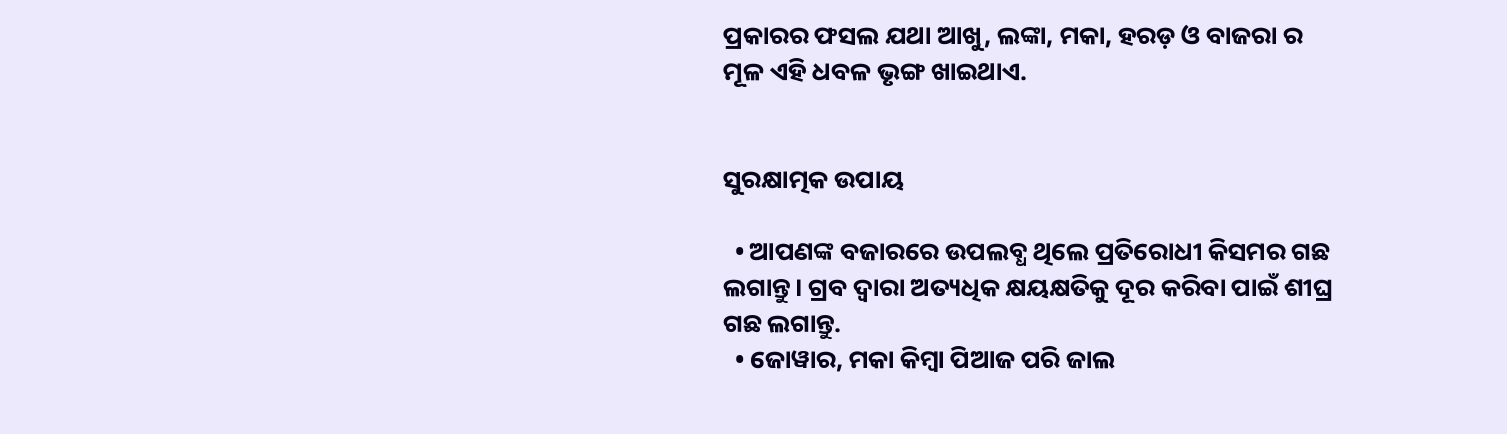ପ୍ରକାରର ଫସଲ ଯଥା ଆଖୁ, ଲଙ୍କା, ମକା, ହରଡ଼ ଓ ବାଜରା ର ମୂଳ ଏହି ଧବଳ ଭୃଙ୍ଗ ଖାଇଥାଏ.


ସୁରକ୍ଷାତ୍ମକ ଉପାୟ

  • ଆପଣଙ୍କ ବଜାରରେ ଉପଲବ୍ଧ ଥିଲେ ପ୍ରତିରୋଧୀ କିସମର ଗଛ ଲଗାନ୍ତୁ। ଗ୍ରବ ଦ୍ୱାରା ଅତ୍ୟଧିକ କ୍ଷୟକ୍ଷତିକୁ ଦୂର କରିବା ପାଇଁ ଶୀଘ୍ର ଗଛ ଲଗାନ୍ତୁ.
  • ଜୋୱାର, ମକା କିମ୍ବା ପିଆଜ ପରି ଜାଲ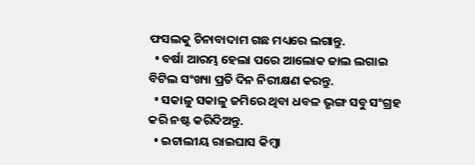ଫସଲକୁ ଚିନାବାଦାମ ଗଛ ମଧ୍ୟରେ ଲଗାନ୍ତୁ.
  • ବର୍ଷା ଆରମ୍ଭ ହେଲା ପରେ ଆଲୋକ ଜାଲ ଲଗାଇ ବିଟିଲ ସଂଖ୍ୟା ପ୍ରତି ଦିନ ନିରୀକ୍ଷଣ କରନ୍ତୁ.
  • ସକାଳୁ ସକାଳୁ ଜମିରେ ଥିବା ଧବଳ ଭୃଙ୍ଗ ସବୁ ସଂଗ୍ରହ କରି ନଷ୍ଟ କରିଦିଅନ୍ତୁ.
  • ଇଟାଲୀୟ ରାଇଘାସ କିମ୍ବା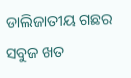ଡାଲିଜାତୀୟ ଗଛର ସବୁଜ ଖତ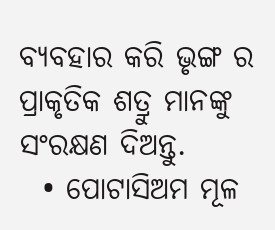ବ୍ୟବହାର କରି ଭୃଙ୍ଗ ର ପ୍ରାକୃତିକ ଶତ୍ରୁ ମାନଙ୍କୁ ସଂରକ୍ଷଣ ଦିଅନ୍ତୁ.
  • ପୋଟାସିଅମ ମୂଳ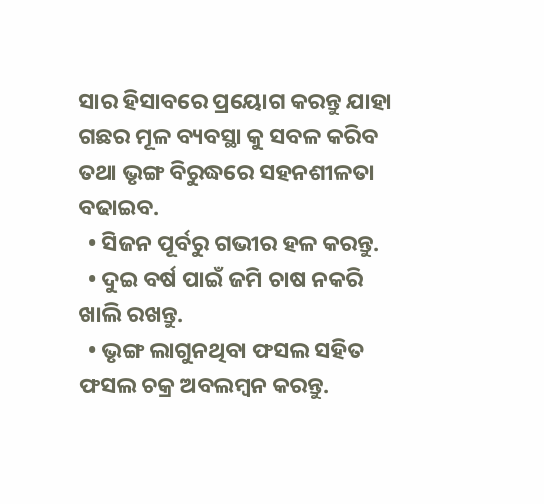ସାର ହିସାବରେ ପ୍ରୟୋଗ କରନ୍ତୁ ଯାହା ଗଛର ମୂଳ ବ୍ୟବସ୍ଥା କୁ ସବଳ କରିବ ତଥା ଭୃଙ୍ଗ ବିରୁଦ୍ଧରେ ସହନଶୀଳତା ବଢାଇବ.
  • ସିଜନ ପୂର୍ବରୁ ଗଭୀର ହଳ କରନ୍ତୁ.
  • ଦୁଇ ବର୍ଷ ପାଇଁ ଜମି ଚାଷ ନକରି ଖାଲି ରଖନ୍ତୁ.
  • ଭୃଙ୍ଗ ଲାଗୁନଥିବା ଫସଲ ସହିତ ଫସଲ ଚକ୍ର ଅବଲମ୍ବନ କରନ୍ତୁ.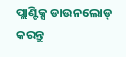ପ୍ଲାଣ୍ଟିକ୍ସ ଡାଉନଲୋଡ୍ କରନ୍ତୁ